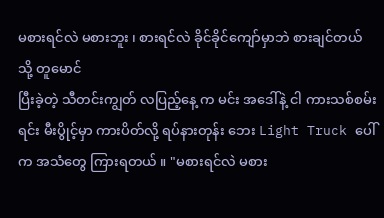မစားရင်လဲ မစားဘူး ၊ စားရင်လဲ ခိုင်ခိုင်ကျော်မှာဘဲ စားချင်တယ်
သို့ တူမောင်
ပြီးခဲ့တဲ့ သီတင်းကျွတ် လပြည့်နေ့ က မင်း အဒေါ်နဲ့ ငါ ကားသစ်စမ်းရင်း မီးပွိုင့်မှာ ကားပိတ်လို့ ရပ်နားတုန်း ဘေး Light Truck ပေါ်က အသံတွေ ကြားရတယ် ။ "မစားရင်လဲ မစား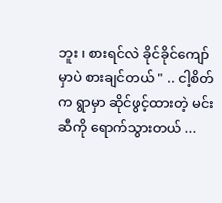ဘူး ၊ စားရင်လဲ ခိုင်ခိုင်ကျော်မှာပဲ စားချင်တယ် " .. ငါ့စိတ်က ရွာမှာ ဆိုင်ဖွင့်ထားတဲ့ မင်းဆီကို ရောက်သွားတယ် ...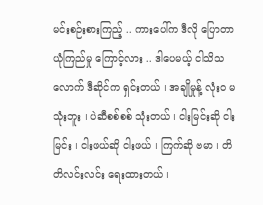မင်းစဉ်းစားကြည့် .. ကားပေါ်က ဒီလို ပြောတာ ယုံကြည်မှု ကြောင့်လား .. ဒါပေမယ့် ငါသိသလောက် ဒီဆိုင်က ရှင်းတယ် ၊ အချိုမှုန့် လုံး၀ မသုံးဘူး ၊ ပဲဆီစစ်စစ် သုံးတယ် ၊ ငါးမြင်းဆို ငါးမြင်း ၊ ငါးဖယ်ဆို ငါးဖယ် ၊ ကြက်ဆို ဗမာ ၊ တိတိလင်းလင်း ရေးထားတယ် ၊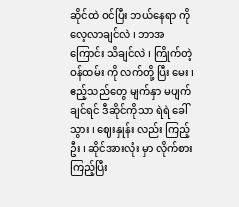ဆိုင်ထဲ ဝင်ပြီး ဘယ်နေရာ ကို လေ့လာချင်လဲ ၊ ဘာအကြောင်း သိချင်လဲ ၊ ကြိုက်တဲ့ ဝန်ထမ်း ကို လက်တို့ ပြီး မေး ၊ ဧည့်သည်တွေ မျက်နှာ မပျက်ချင်ရင် ဒီဆိုင်ကိုသာ ရဲရဲ ခေါ်သွား ၊ ဈေးနှုန်း လည်း ကြည့်ဦး ၊ ဆိုင်အားလုံး မှာ လိုက်စား ကြည့်ပြီး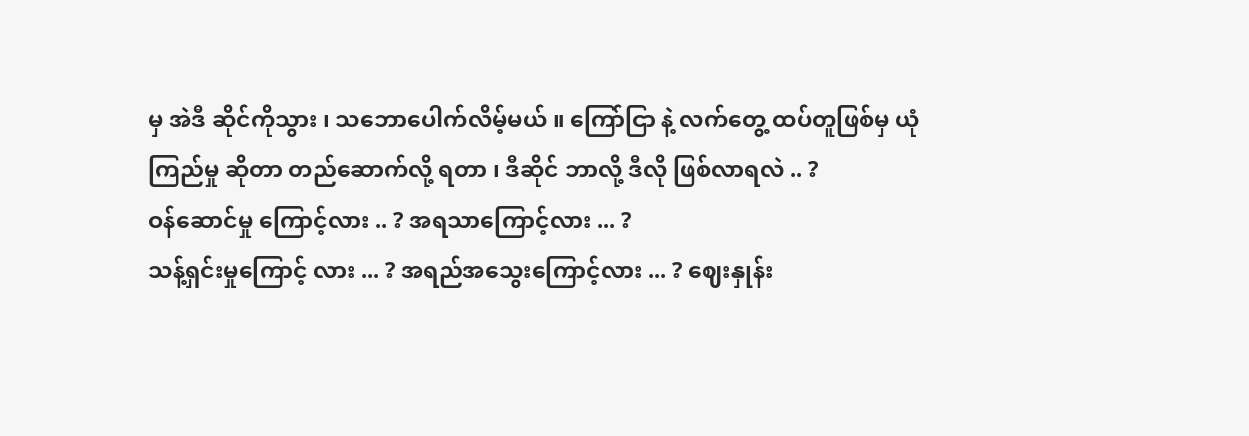မှ အဲဒီ ဆိုင်ကိုသွား ၊ သဘောပေါက်လိမ့်မယ် ။ ကြော်ငြာ နဲ့ လက်တွေ့ ထပ်တူဖြစ်မှ ယုံကြည်မှု ဆိုတာ တည်ဆောက်လို့ ရတာ ၊ ဒီဆိုင် ဘာလို့ ဒီလို ဖြစ်လာရလဲ .. ?
ဝန်ဆောင်မှု ကြောင့်လား .. ? အရသာကြောင့်လား ... ?
သန့်ရှင်းမှုကြောင့် လား ... ? အရည်အသွေးကြောင့်လား ... ? ဈေးနှုန်း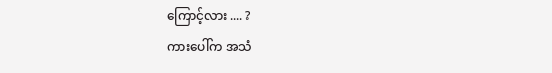ကြောင့်လား .... ?
ကားပေါ်က အသံ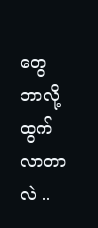တွေ ဘာလို့ ထွက်လာတာလဲ ..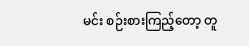မင်း စဉ်းစားကြည့်တော့ တူ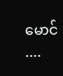မောင် ....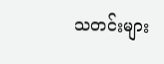သတင်းများ